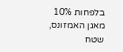בלפחות 10% מאגן האמזונס, שטח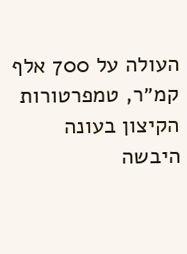העולה על 700 אלף קמ״ר, טמפרטורות הקיצון בעונה היבשה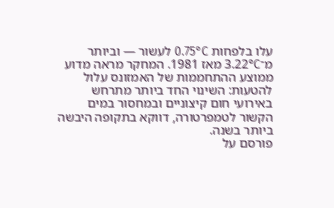עלו בלפחות 0.75°C לעשור — וביותר מ־3.22°C מאז 1981. המחקר מראה מדוע ממוצע ההתחממות של האמזונס עלול להטעות: השינוי החד ביותר מתרחש באירועי חום קיצוניים ובמחסור במים הקשור לטמפרטורה, דווקא בתקופה היבשה ביותר בשנה.
פורסם על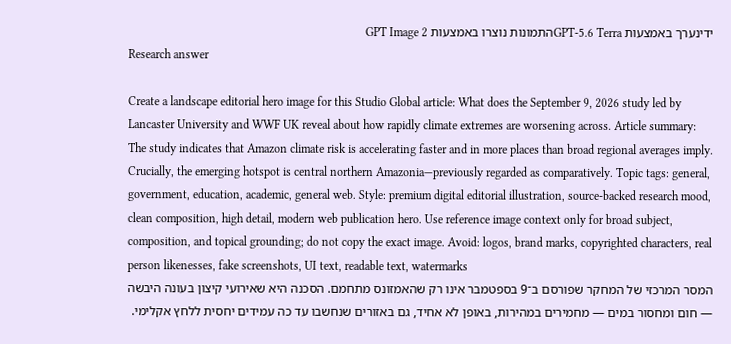ידינערך באמצעות GPT-5.6 Terraהתמונות נוצרו באמצעות GPT Image 2
Research answer

Create a landscape editorial hero image for this Studio Global article: What does the September 9, 2026 study led by Lancaster University and WWF UK reveal about how rapidly climate extremes are worsening across. Article summary: The study indicates that Amazon climate risk is accelerating faster and in more places than broad regional averages imply. Crucially, the emerging hotspot is central northern Amazonia—previously regarded as comparatively. Topic tags: general, government, education, academic, general web. Style: premium digital editorial illustration, source-backed research mood, clean composition, high detail, modern web publication hero. Use reference image context only for broad subject, composition, and topical grounding; do not copy the exact image. Avoid: logos, brand marks, copyrighted characters, real person likenesses, fake screenshots, UI text, readable text, watermarks
המסר המרכזי של המחקר שפורסם ב־9 בספטמבר אינו רק שהאמזונס מתחמם. הסכנה היא שאירועי קיצון בעונה היבשה — חום ומחסור במים — מחמירים במהירות, באופן לא אחיד, גם באזורים שנחשבו עד כה עמידים יחסית ללחץ אקלימי.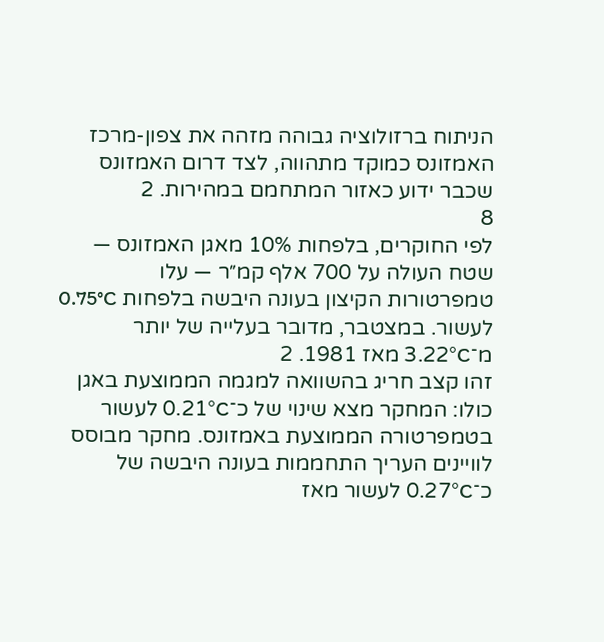הניתוח ברזולוציה גבוהה מזהה את צפון-מרכז האמזונס כמוקד מתהווה, לצד דרום האמזונס שכבר ידוע כאזור המתחמם במהירות. 2
8
לפי החוקרים, בלפחות 10% מאגן האמזונס — שטח העולה על 700 אלף קמ״ר — עלו טמפרטורות הקיצון בעונה היבשה בלפחות 0.75°C לעשור. במצטבר, מדובר בעלייה של יותר מ־3.22°C מאז 1981. 2
זהו קצב חריג בהשוואה למגמה הממוצעת באגן כולו: המחקר מצא שינוי של כ־0.21°C לעשור בטמפרטורה הממוצעת באמזונס. מחקר מבוסס לוויינים העריך התחממות בעונה היבשה של כ־0.27°C לעשור מאז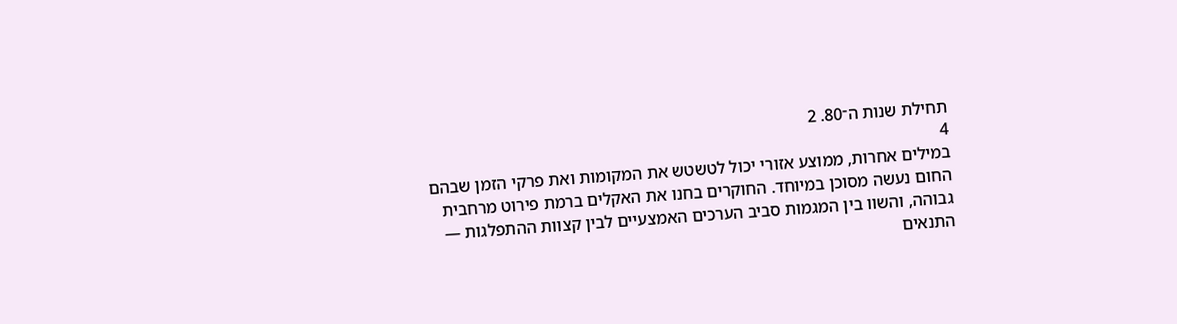תחילת שנות ה־80. 2
4
במילים אחרות, ממוצע אזורי יכול לטשטש את המקומות ואת פרקי הזמן שבהם החום נעשה מסוכן במיוחד. החוקרים בחנו את האקלים ברמת פירוט מרחבית גבוהה, והשוו בין המגמות סביב הערכים האמצעיים לבין קצוות ההתפלגות — התנאים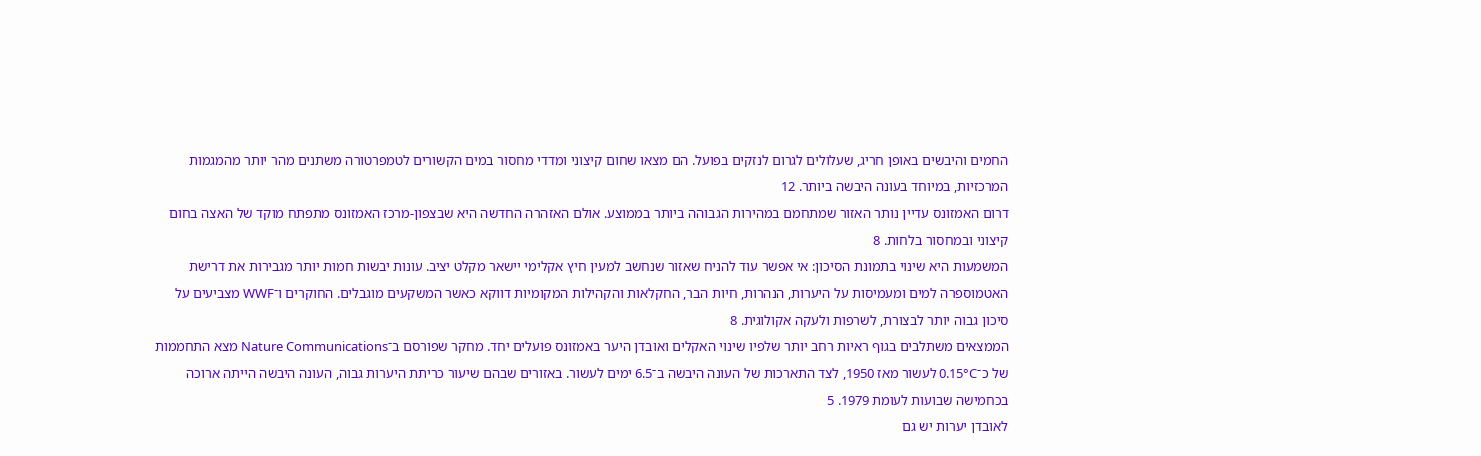החמים והיבשים באופן חריג, שעלולים לגרום לנזקים בפועל. הם מצאו שחום קיצוני ומדדי מחסור במים הקשורים לטמפרטורה משתנים מהר יותר מהמגמות המרכזיות, במיוחד בעונה היבשה ביותר. 12
דרום האמזונס עדיין נותר האזור שמתחמם במהירות הגבוהה ביותר בממוצע. אולם האזהרה החדשה היא שבצפון-מרכז האמזונס מתפתח מוקד של האצה בחום קיצוני ובמחסור בלחות. 8
המשמעות היא שינוי בתמונת הסיכון: אי אפשר עוד להניח שאזור שנחשב למעין חיץ אקלימי יישאר מקלט יציב. עונות יבשות חמות יותר מגבירות את דרישת האטמוספרה למים ומעמיסות על היערות, הנהרות, חיות הבר, החקלאות והקהילות המקומיות דווקא כאשר המשקעים מוגבלים. החוקרים ו־WWF מצביעים על סיכון גבוה יותר לבצורת, לשרפות ולעקה אקולוגית. 8
הממצאים משתלבים בגוף ראיות רחב יותר שלפיו שינוי האקלים ואובדן היער באמזונס פועלים יחד. מחקר שפורסם ב־Nature Communications מצא התחממות של כ־0.15°C לעשור מאז 1950, לצד התארכות של העונה היבשה ב־6.5 ימים לעשור. באזורים שבהם שיעור כריתת היערות גבוה, העונה היבשה הייתה ארוכה בכחמישה שבועות לעומת 1979. 5
לאובדן יערות יש גם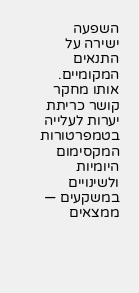השפעה ישירה על התנאים המקומיים. אותו מחקר קושר כריתת יערות לעלייה בטמפרטורות המקסימום היומיות ולשינויים במשקעים — ממצאים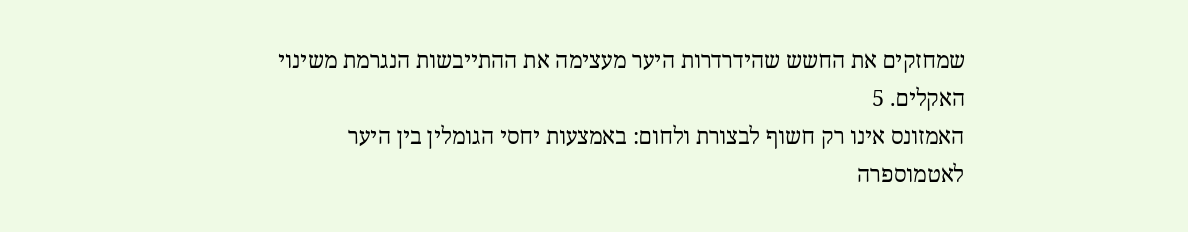שמחזקים את החשש שהידרדרות היער מעצימה את ההתייבשות הנגרמת משינוי האקלים. 5
האמזונס אינו רק חשוף לבצורת ולחום: באמצעות יחסי הגומלין בין היער לאטמוספרה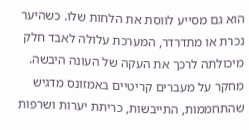הוא גם מסייע לווסת את הלחות שלו. כשהיער נכרת או מתדרדר, המערכת עלולה לאבד חלק מיכולתה לרכך את העקה של העונה היבשה. מחקר על מעברים קריטיים באמזונס מדגיש שהתחממות, התייבשות, כריתת יערות ושרפות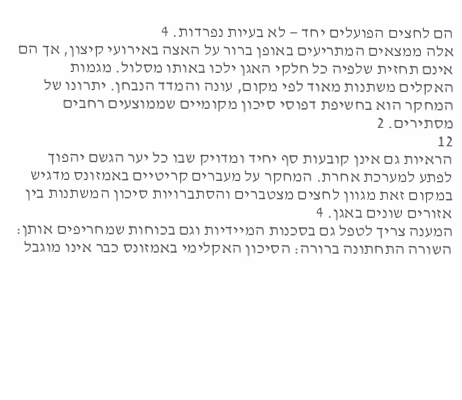הם לחצים הפועלים יחד — לא בעיות נפרדות. 4
אלה ממצאים המתריעים באופן ברור על האצה באירועי קיצון, אך הם אינם תחזית שלפיה כל חלקי האגן ילכו באותו מסלול. מגמות האקלים משתנות מאוד לפי מקום, עונה והמדד הנבחן. יתרונו של המחקר הוא בחשיפת דפוסי סיכון מקומיים שממוצעים רחבים מסתירים. 2
12
הראיות גם אינן קובעות סף יחיד ומדויק שבו כל יער הגשם יהפוך לפתע למערכת אחרת. המחקר על מעברים קריטיים באמזונס מדגיש במקום זאת מגוון לחצים מצטברים והסתברויות סיכון המשתנות בין אזורים שונים באגן. 4
המענה צריך לטפל גם בסכנות המיידיות וגם בכוחות שמחריפים אותן:
השורה התחתונה ברורה: הסיכון האקלימי באמזונס כבר אינו מוגבל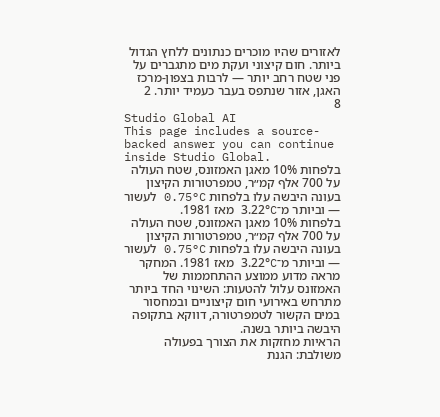לאזורים שהיו מוכרים כנתונים ללחץ הגדול ביותר. חום קיצוני ועקת מים מתגברים על פני שטח רחב יותר — לרבות בצפון-מרכז האגן, אזור שנתפס בעבר כעמיד יותר. 2
8
Studio Global AI
This page includes a source-backed answer you can continue inside Studio Global.
בלפחות 10% מאגן האמזונס, שטח העולה על 700 אלף קמ״ר, טמפרטורות הקיצון בעונה היבשה עלו בלפחות 0.75°C לעשור — וביותר מ־3.22°C מאז 1981.
בלפחות 10% מאגן האמזונס, שטח העולה על 700 אלף קמ״ר, טמפרטורות הקיצון בעונה היבשה עלו בלפחות 0.75°C לעשור — וביותר מ־3.22°C מאז 1981. המחקר מראה מדוע ממוצע ההתחממות של האמזונס עלול להטעות: השינוי החד ביותר מתרחש באירועי חום קיצוניים ובמחסור במים הקשור לטמפרטורה, דווקא בתקופה היבשה ביותר בשנה.
הראיות מחזקות את הצורך בפעולה משולבת: הגנת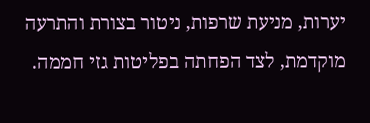יערות, מניעת שרפות, ניטור בצורת והתרעה מוקדמת, לצד הפחתה בפליטות גזי חממה.